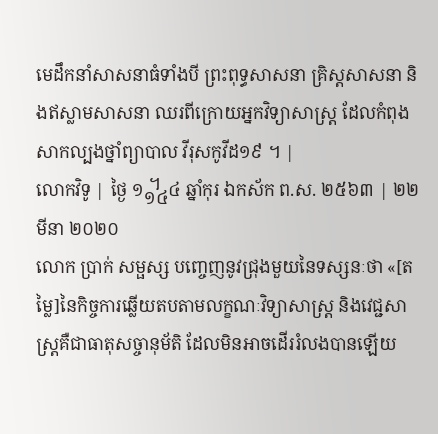មេដឹកនាំសាសនាធំទាំងបី ព្រះពុទ្ធសាសនា គ្រិស្ដសាសនា និងឥស្លាមសាសនា ឈរពីក្រោយអ្នកវិទ្យាសាស្ត្រ ដែលកំពុងសាកល្បងថ្នាំព្យាបាល វីរុសកូវីដ១៩ ។ |
លោកវិទូ | ថ្ងៃ ១᧾៤ ឆ្នាំកុរ ឯកស័ក ព.ស. ២៥៦៣ | ២២ មីនា ២០២០
លោក ប្រាក់ សម្ផស្ស បញ្ចេញនូវជ្រុងមួយនៃទស្សនៈថា «[តម្លៃ]នៃកិច្ចការឆ្លើយតបតាមលក្ខណៈវិទ្យាសាស្រ្ត និងវេជ្ជសាស្រ្តគឺជាធាតុសច្ចានុម័តិ ដែលមិនអាចដើររំលងបានឡើយ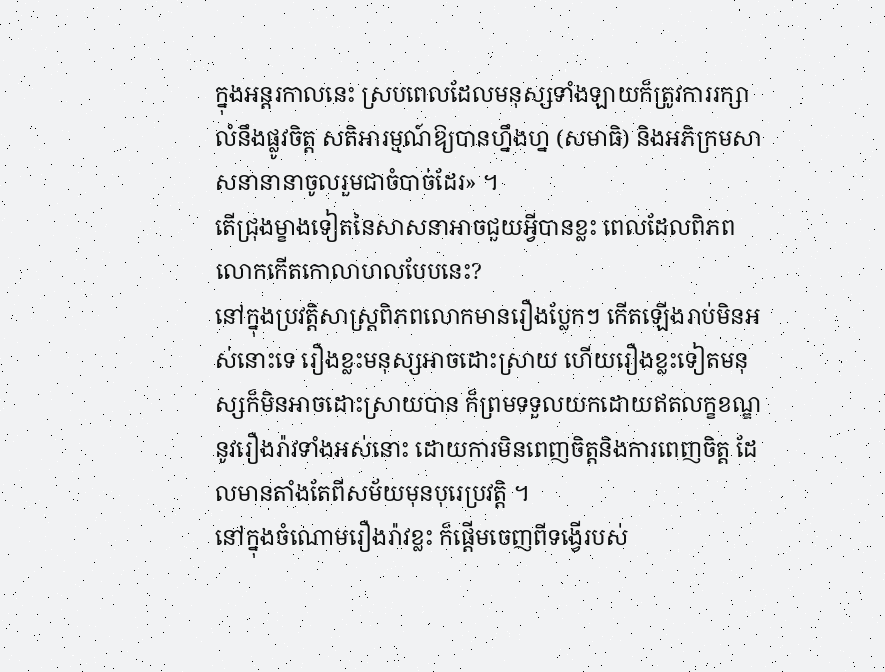ក្នុងអន្តរកាលនេះ ស្របពេលដែលមនុស្សទាំងឡាយក៏ត្រូវការរក្សាលំនឹងផ្លូវចិត្ត សតិអារម្មណ៍ឱ្យបានហ្នឹងហ្ន (សមាធិ) និងអភិក្រមសាសនានានាចូលរួមជាចំបាច់ដែរ» ។
តើជ្រុងម្ខាងទៀតនៃសាសនាអាចជួយអ្វីបានខ្លះ ពេលដែលពិភពលោកកើតកោលាហលបែបនេះ?
នៅក្នុងប្រវត្តិសាស្រ្តពិភពលោកមានរឿងប្លែកៗ កើតឡើងរាប់មិនអស់នោះទេ រឿងខ្លះមនុស្សអាចដោះស្រាយ ហើយរឿងខ្លះទៀតមនុស្សក៏មិនអាចដោះស្រាយបាន ក៏ព្រមទទួលយកដោយឥតលក្ខខណ្ឌនូវរឿងរ៉ាវទាំងអស់នោះ ដោយការមិនពេញចិត្តនិងការពេញចិត្ត ដែលមានតាំងតែពីសម័យមុនបុរេប្រវត្តិ ។
នៅក្នុងចំណោមរឿងរ៉ាវខ្លះ ក៏ផ្តើមចេញពីទង្វើរបស់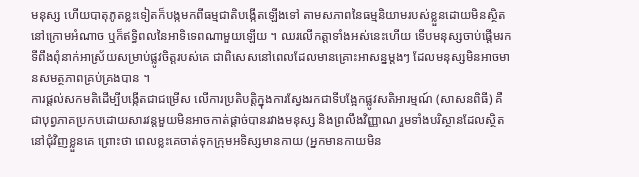មនុស្ស ហើយបាតុភូតខ្លះទៀតក៏បង្កមកពីធម្មជាតិបង្កើតឡើងទៅ តាមសភាពនៃធម្មនិយាមរបស់ខ្លួនដោយមិនស្ថិតនៅក្រោមអំណាច ឬក៏ឥទ្ធិពលនៃអាទិទេពណាមួយឡើយ ។ ឈរលើកត្តាទាំងអស់នេះហើយ ទើបមនុស្សចាប់ផ្តើមរកទីពឹងពុំនាក់អាស្រ័យសម្រាប់ផ្លូវចិត្តរបស់គេ ជាពិសេសនៅពេលដែលមានគ្រោះអាសន្នម្តងៗ ដែលមនុស្សមិនអាចមានសមត្ថភាពគ្រប់គ្រងបាន ។
ការផ្តល់សកមតិដើម្បីបង្កើតជាជម្រើស លើការប្រតិបត្តិក្នុងការស្វែងរកជាទីបង្អែកផ្លូវសតិអារម្មណ៍ (សាសនពិធី) គឺជាបុព្វភាគប្រកបដោយសារវន្តមួយមិនអាចកាត់ផ្តាច់បានរវាងមនុស្ស និងព្រលឹងវិញ្ញាណ រួមទាំងបរិស្ថានដែលស្ថិតនៅជុំវិញខ្លួនគេ ព្រោះថា ពេលខ្លះគេចាត់ទុកក្រុមអទិស្សមានកាយ (អ្នកមានកាយមិន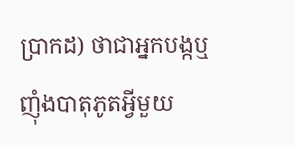ប្រាកដ) ថាជាអ្នកបង្កឬញុំងបាតុភូតអ្វីមួយ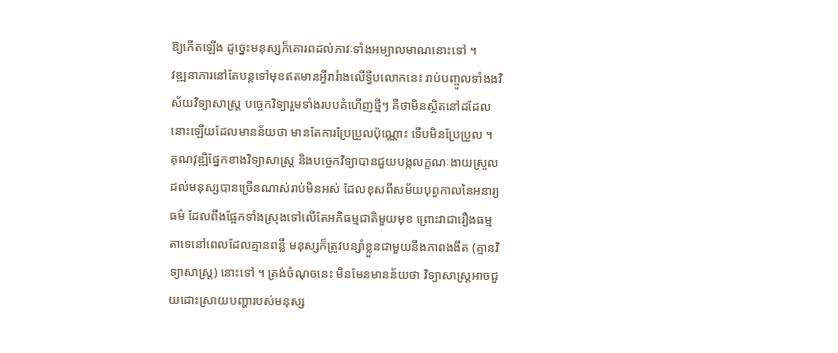ឱ្យកើតឡើង ដូច្នេះមនុស្សក៏គោរពដល់ភាវៈទាំងអម្បាលមាណនោះទៅ ។
វឌ្ឍនាការនៅតែបន្តទៅមុខឥតមានអ្វីរារំាងលើទ្វីបលោកនេះ រាប់បញ្ចូលទាំងងវិស័យវិទ្យាសាស្រ្ត បច្ចេកវិទ្យារួមទាំងរបបគំហើញថ្មីៗ គឺថាមិនស្ថិតនៅដដែលនោះឡើយដែលមានន័យថា មានតែការប្រែប្រួលប៉ុណ្ណោះ ទើបមិនប្រែប្រួល ។ គុណវុឌ្ឍិផ្នែកខាងវិទ្យាសាស្រ្ត និងបច្ចេកវិទ្យាបានជួយបង្កលក្ខណៈងាយស្រួល ដល់មនុស្សបានច្រើនណាស់រាប់មិនអស់ ដែលខុសពីសម័យបុព្វកាលនៃអនារ្យធម៌ ដែលពឹងផ្អែកទាំងស្រុងទៅលើតែអភិធម្មជាតិមួយមុខ ព្រោះវាជារឿងធម្មតាទេនៅពេលដែលគ្មានពន្លឺ មនុស្សក៏ត្រូវបន្សាំខ្លួនជាមួយនឹងភាពងងឹត (គ្មានវិទ្យាសាស្រ្ត) នោះទៅ ។ ត្រង់ចំណុចនេះ មិនមែនមានន័យថា វិទ្យាសាស្រ្តអាចជួយដោះស្រាយបញ្ហារបស់មនុស្ស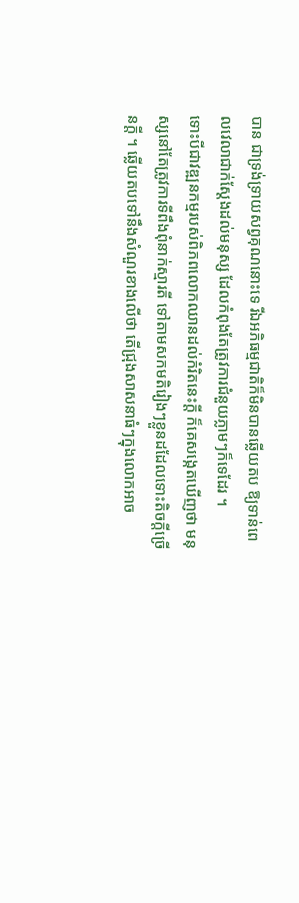បាន ជាទ្រង់ទ្រាយសព្វគុណនោះទេ រីឯអភិធម្មជាតិក៏មិនបានឆ្លើយតប ឱ្យទាន់ពេលវេលាជាក់ស្តែងដល់មនុស្ស ដែលកំពុងតែត្រូវការជំនួយភ្លាមៗក៏ទេដែរ ។
ទោះបីជាវឌ្ឍនកម្មរបស់ពិភពលោកឈានដល់កំរិតនេះក្តី ក៏គេសង្កេតឃើញថា មនុស្សនៅតែត្រូវការទីពឹងពុំនាក់ស្មារតី ទៅតាមសកមតិរៀងៗខ្លួនដដែលទោះតិចក្តីច្រើនក្តី ។ ឆ្លើយតបទៅនឹងសំណួរខាងលើថា តើជ្រុងសាសនាធំៗក្នុងលោកអាច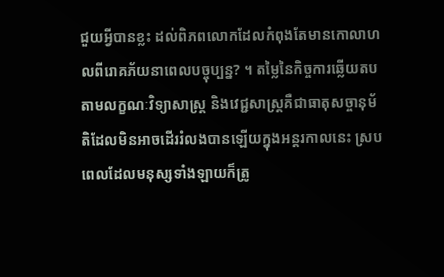ជួយអ្វីបានខ្លះ ដល់ពិភពលោកដែលកំពុងតែមានកោលាហលពីរោគភ័យនាពេលបច្ចុប្បន្ន? ។ តម្លៃនៃកិច្ចការឆ្លើយតបតាមលក្ខណៈវិទ្យាសាស្រ្ត និងវេជ្ជសាស្រ្តគឺជាធាតុសច្ចានុម័តិដែលមិនអាចដើររំលងបានឡើយក្នុងអន្តរកាលនេះ ស្របពេលដែលមនុស្សទាំងឡាយក៏ត្រូ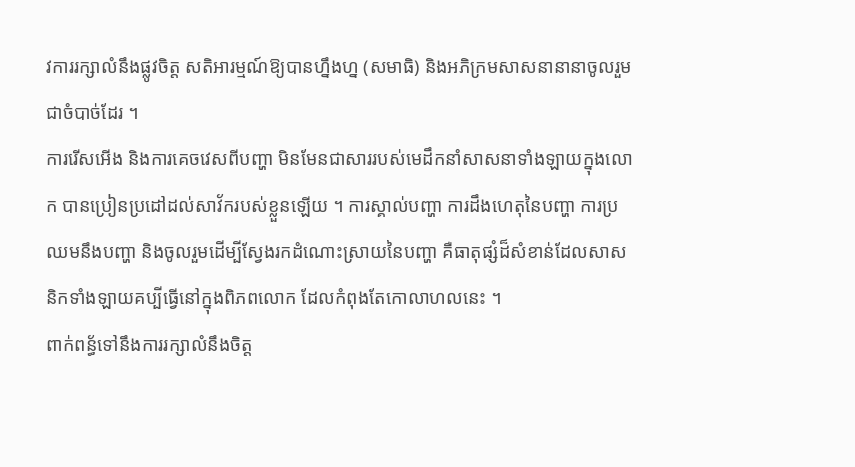វការរក្សាលំនឹងផ្លូវចិត្ត សតិអារម្មណ៍ឱ្យបានហ្នឹងហ្ន (សមាធិ) និងអភិក្រមសាសនានានាចូលរួមជាចំបាច់ដែរ ។
ការរើសអើង និងការគេចវេសពីបញ្ហា មិនមែនជាសាររបស់មេដឹកនាំសាសនាទាំងឡាយក្នុងលោក បានប្រៀនប្រដៅដល់សាវ័ករបស់ខ្លួនឡើយ ។ ការស្គាល់បញ្ហា ការដឹងហេតុនៃបញ្ហា ការប្រឈមនឹងបញ្ហា និងចូលរួមដើម្បីស្វែងរកដំណោះស្រាយនៃបញ្ហា គឺធាតុផ្សំដ៏សំខាន់ដែលសាសនិកទាំងឡាយគប្បីធ្វើនៅក្នុងពិភពលោក ដែលកំពុងតែកោលាហលនេះ ។
ពាក់ពន្ធ័ទៅនឹងការរក្សាលំនឹងចិត្ត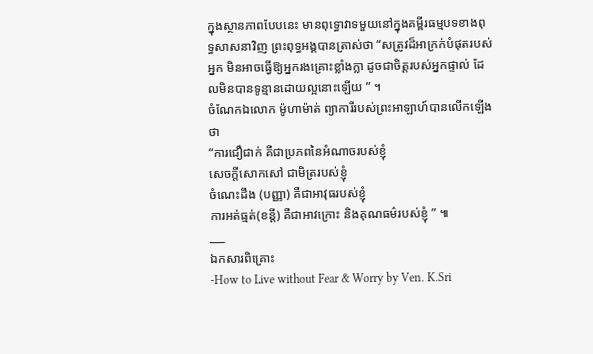ក្នុងស្ថានភាពបែបនេះ មានពុទ្ធោវាទមួយនៅក្នុងគម្ពីរធម្មបទខាងពុទ្ធសាសនាវិញ ព្រះពុទ្ធអង្គបានត្រាស់ថា “សត្រូវដ៏អាក្រក់បំផុតរបស់អ្នក មិនអាចធ្វើឱ្យអ្នករងគ្រោះខ្លាំងក្លា ដូចជាចិត្តរបស់អ្នកផ្ទាល់ ដែលមិនបានទូន្មានដោយល្អនោះឡើយ ” ។
ចំណែកឯលោក ម៉ូហាម៉ាត់ ព្យាការីរបស់ព្រះអាឡាហ៍បានលើកឡើងថា
“ការជឿជាក់ គឺជាប្រភពនៃអំណាចរបស់ខ្ញុំ
សេចក្តីសោកសៅ ជាមិត្ររបស់ខ្ញុំ
ចំណេះដឹង (បញ្ញា) គឺជាអាវុធរបស់ខ្ញុំ
ការអត់ធ្មត់(ខន្តី) គឺជាអាវក្រោះ និងគុណធម៌របស់ខ្ញុំ ” ៕
___
ឯកសារពិគ្រោះ
-How to Live without Fear & Worry by Ven. K.Sri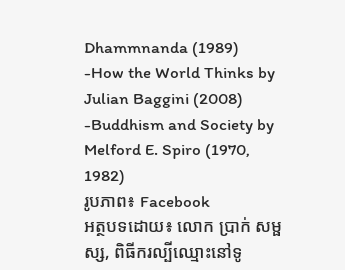Dhammnanda (1989)
-How the World Thinks by Julian Baggini (2008)
-Buddhism and Society by Melford E. Spiro (1970, 1982)
រូបភាព៖ Facebook
អត្ថបទដោយ៖ លោក ប្រាក់ សម្ផស្ស, ពិធីករល្បីឈ្មោះនៅទូ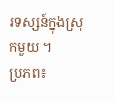រទស្សន៍ក្នុងស្រុកមួយ ។
ប្រភព៖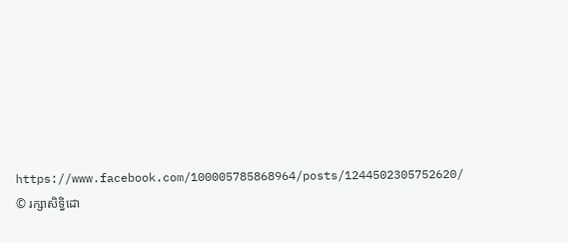https://www.facebook.com/100005785868964/posts/1244502305752620/
© រក្សាសិទ្ធិដោ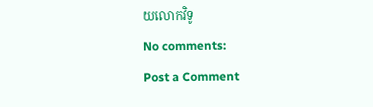យលោកវិទូ
No comments:
Post a Comment